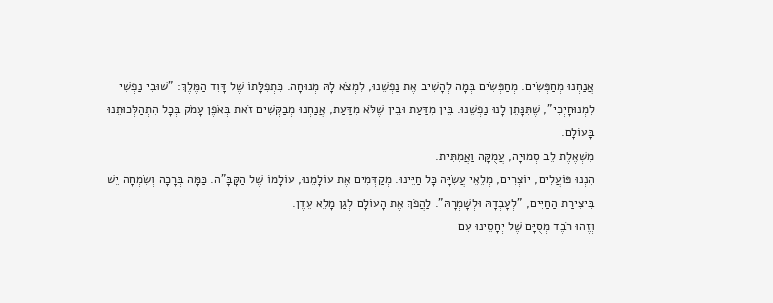אֲנַחְנוּ מְחַפְּשִׂים. מְחַפְּשִׂים בְּמָה לְהָשִׁיב אֶת נַפְשֵׁנוּ, לִמְצֹא לָהּ מְנוּחָה. כִּתְפִלָּתוֹ שֶׁל דָּוִד הַמֶּלֶךְ: "שׁוּבִי נַפְשִׁי לִמְנוּחָיְכִי", שֶׁתִּנָּתֵן לָנוּ נַפְשֵׁנוּ. בֵּין מִדַּעַת וּבֵין שֶׁלֹּא מִדַּעַת, אֲנַחְנוּ מְבַקְּשִׁים זֹאת בְּאֹפֶן עָמֹק בְּכָל הִתְהַלְּכוּתֵנוּ בָּעוֹלָם.
מִשְׁאֶלֶת לֵב סְמוּיָה, עֲמֻקָּה וַאֲמִתִּית.
הִנְנוּ פּוֹעֲלִים, יוֹצְרִים, מְלֵאֵי עֲשִׂיָּה כָּל חַיֵּינוּ. מְקַדְּמִים אֶת עוֹלָמֵנוּ, עוֹלָמוֹ שֶׁל הַקָּבָּ"ה. כַּמָּה בְּרָכָה וְשִׂמְחָה יֵשׁ בִּיצִירַת הַחַיִּים, "לְעָבְדָהּ וּלְשָׁמְרָהּ". לַהֲפֹךְ אֶת הָעוֹלָם לְגַן מָלֵא עֵדֶן.
וְזֶהוּ רֹבֶד מְסֻיָּם שֶׁל יְחָסֵינוּ עִם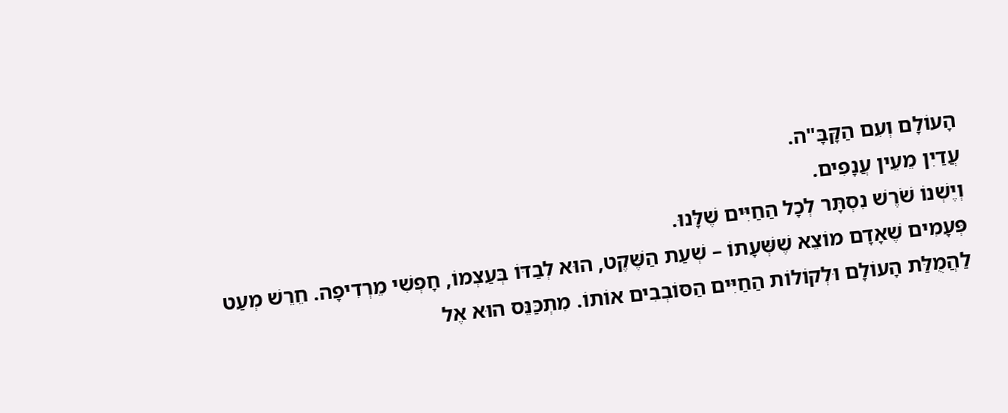הָעוֹלָם וְעִם הַקָּבָּ"ה.
עֲדַיִן מֵעֵין עֲנָפִים.
וְיֶשְׁנוֹ שֹׁרֶשׁ נִסְתָּר לְכָל הַחַיִּים שֶׁלָּנוּ.
פְּעָמִים שֶׁאָדָם מוֹצֵא שֶׁשְּׁעָתוֹ – שְׁעַת הַשֶּׁקֶט, הוּא לְבַדּוֹ בְּעַצְמוֹ, חָפְשִׁי מֵרְדִיפָה. חֵרֵשׁ מְעַט לַהֲמֻלַּת הָעוֹלָם וּלְקוֹלוֹת הַחַיִּים הַסּוֹבְבִים אוֹתוֹ. מִתְכַּנֵּס הוּא אֶל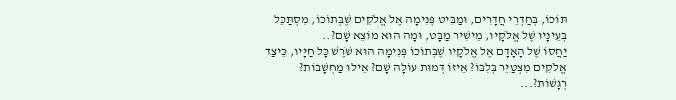תּוֹכוֹ, בְּחַדְרֵי חֲדָרִים, וּמַבִּיט פְּנִימָה אֶל אֱלֹקִים שֶׁבְּתוֹכוֹ, מִסְתַּכֵּל בְּעֵינָיו שֶׁל אֱלֹקָיו, מֵישִׁיר מַבָּט, וּמָה הוּא מוֹצֵא שָׁם?..
יַחֲסוֹ שֶׁל הָאָדָם אֶל אֱלֹקָיו שֶׁבְּתוֹכוֹ פְּנִימָה הוּא שֹׁרֶשׁ כָּל חַיָּיו, כֵּיצַד אֱלֹקִים מִצְטַיֵּר בְּלִבּוֹ? אֵיזוֹ דְּמוּת עוֹלָה שָׁם? אֵילוּ מַחְשָׁבוֹת? רְגָשׁוֹת?...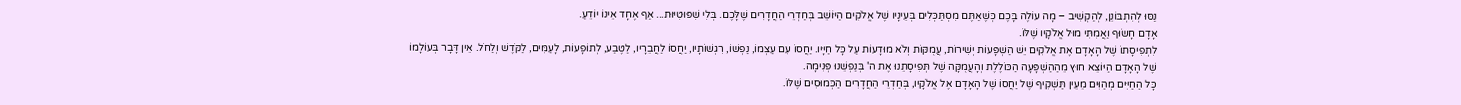נַסּוּ לְהִתְבּוֹנֵן, לְהַקְשִׁיב – מָה עוֹלֶה בָּכֶם כְּשֶׁאַתֶּם מִסְתַּכְּלִים בְּעֵינָיו שֶׁל אֱלֹקִים הַיּוֹשֵׁב בְּחַדְרֵי הַחֲדָרִים שֶׁלָּכֶם. בְּלִי שִׁפּוּטִיּוּת... אַף אֶחָד אֵינוֹ יוֹדֵעַ.
אָדָם חָשׂוּף וַאֲמִתִּי מוּל אֱלֹקָיו שֶׁלּוֹ.
לִתְפִיסָתוֹ שֶׁל הָאָדָם אֶת אֱלֹקִים יֵשׁ הַשְׁפָּעוֹת יְשִׁירוֹת, עֲמֻקּוֹת וְלֹא מוּדָעוֹת עַל כָּל חַיָּיו. יַחֲסוֹ עִם עַצְמוֹ, נַפְשׁוֹ, רִגְשׁוֹתָיו, יַחֲסוֹ לַחֲבֵרָיו, לַטֶּבַע, לְתוֹפָעוֹת, לָעַמִּים, לַקֹּדֶשׁ וְלַחֹל. אֵין דָּבָר בְּעוֹלָמוֹ שֶׁל הָאָדָם הַיּוֹצֵא חוּץ מֵהַהַשְׁפָּעָה הַכּוֹלֶלֶת וְהָעֲמֻקָּה שֶׁל תְּפִיסָתֵנוּ אֶת ה' בְּנַפְשֵׁנוּ פְּנִימָה.
כָּל הַחַיִּים מְהַוִּים מֵעֵין תַּשְׁקִיף שֶׁל יַחֲסוֹ שֶׁל הָאָדָם אֶל אֱלֹקָיו, בְּחַדְרֵי הַחֲדָרִים הַכְּמוּסִים שֶׁלּוֹ.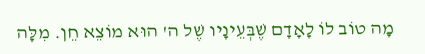מָה טוֹב לוֹ לָאָדָם שֶׁבְּעֵינָיו שֶׁל ה' הוּא מוֹצֵא חֵן. מִלָּה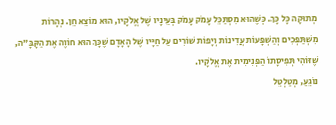מְתוּקָה כָּל כָּךְ. כְּשֶׁהוּא מִסְתַּכֵּל עָמֹק עָמֹק בְּעֵינָיו שֶׁל אֱלֹקָיו, הוּא מוֹצֵא חֵן. נְהָרוֹת מִשְׁתַּפְּכִים וְהַשְׁפָּעוֹת עֲדִינוֹת וְיָפוֹת שׁוֹרִים עַל חַיָּיו שֶׁל הָאָדָם שֶׁכָּךְ הוּא חוֹוֶה אֶת הַקָּבָּ"ה, שֶׁזּוֹהִי תְּפִיסָתוֹ הַפְּנִימִית אֶת אֱלֹקָיו.
נוֹגֵעַ, מְטַלְטֵל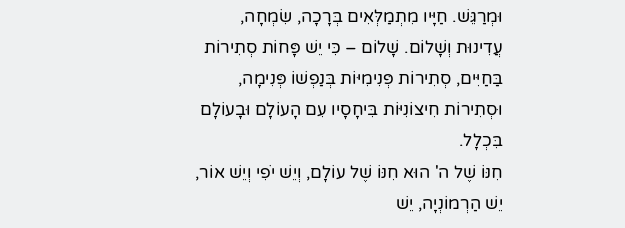וּמְרַגֵּשׁ. חַיָּיו מִתְמַלְּאִים בְּרָכָה, שִׂמְחָה, עֲדִינוּת וְשָׁלוֹם. שָׁלוֹם – כִּי יֵשׁ פָּחוֹת סְתִירוֹת בַּחַיִּים, סְתִירוֹת פְּנִימִיּוֹת בְּנַפְשׁוֹ פְּנִימָה, וּסְתִירוֹת חִיצוֹנִיּוֹת בִּיחָסָיו עִם הָעוֹלָם וּבָעוֹלָם בִּכְלָל.
חִנּוֹ שֶׁל ה' הוּא חִנּוֹ שֶׁל עוֹלָם, וְיֵשׁ יֹפִי וְיֵשׁ אוֹר, יֵשׁ הַרְמוֹנְיָה, יֵשׁ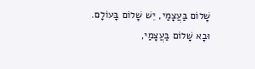שָׁלוֹם בַּעֲצָמַי, יֵשׁ שָׁלוֹם בָּעוֹלָם.
וּבָא שָׁלוֹם בַּעֲצָמַי,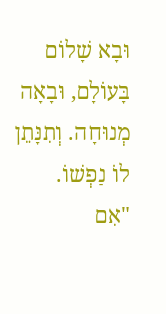וּבָא שָׁלוֹם בָּעוֹלָם, וּבָאָה מְנוּחָה. וְתִנָּתֵן לוֹ נַפְשׁוֹ.
"אִם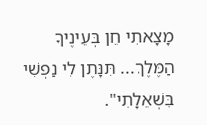מָצָאתִי חֵן בְּעֵינֶיךָ הַמֶּלֶךְ... תִּנָּתֶן לִי נַפְשִׁי בִּשְׁאֵלָתִי".